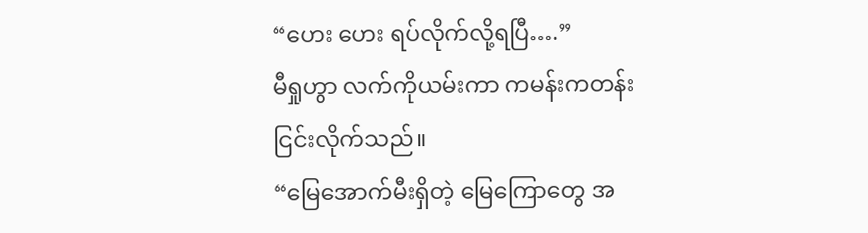“ဟေး ဟေး ရပ်လိုက်လို့ရပြီ….”
မီရှုဟွာ လက်ကိုယမ်းကာ ကမန်းကတန်း ငြင်းလိုက်သည်။
“မြေအောက်မီးရှိတဲ့ မြေကြောတွေ အ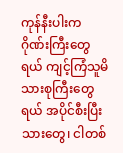ကုန်နီးပါးက ဂိုဏ်းကြီးတွေရယ် ကျင့်ကြံသူမိသားစုကြီးတွေရယ် အပိုင်စီးပြီးသားတွေ၊ ငါတစ်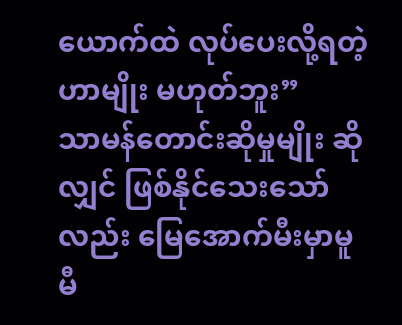ယောက်ထဲ လုပ်ပေးလို့ရတဲ့ဟာမျိုး မဟုတ်ဘူး”
သာမန်တောင်းဆိုမှုမျိုး ဆိုလျှင် ဖြစ်နိုင်သေးသော်လည်း မြေအောက်မီးမှာမူ မီ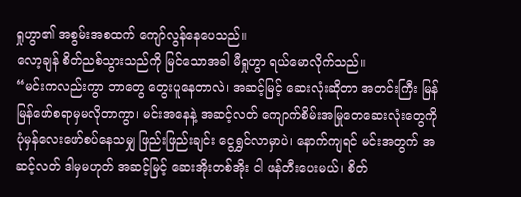ရှုဟွာ၏ အစွမ်းအစထက် ကျော်လွန်နေပေသည်။
လော့ချန် စိတ်ညစ်သွားသည်ကို မြင်သောအခါ မီရှုဟွာ ရယ်မောလိုက်သည်။
“မင်းကလည်းကွာ ဘာတွေ တွေးပူနေတာလဲ၊ အဆင့်မြင့် ဆေးလုံးဆိုတာ အတင်းကြီး မြန်မြန်ဖော်စရာမှမလိုတာကွာ၊ မင်းအနေနဲ့ အဆင့်လတ် ကျောက်စိမ်းအမြုတေဆေးလုံးတွေကို ပုံမှန်လေးဖော်စပ်နေသမျှ ဖြည်းဖြည်းချင်း ငွေရွှင်လာမှာပဲ၊ နောက်ကျရင် မင်းအတွက် အဆင့်လတ် ဒါမှမဟုတ် အဆင့်မြင့် ဆေးအိုးတစ်အိုး ငါ ဖန်တီးပေးမယ်၊ စိတ်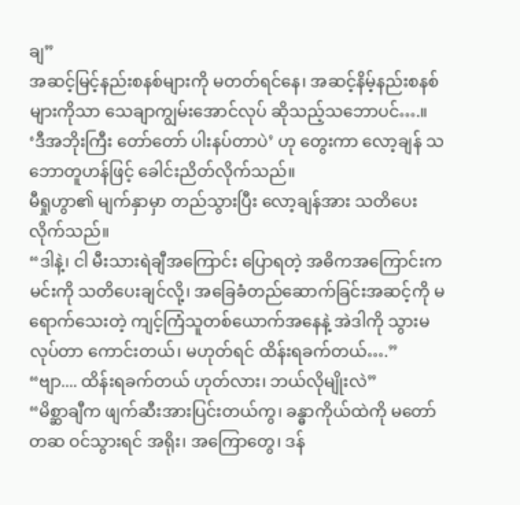ချ”
အဆင့်မြင့်နည်းစနစ်များကို မတတ်ရင်နေ၊ အဆင့်နိမ့်နည်းစနစ်များကိုသာ သေချာကျွမ်းအောင်လုပ် ဆိုသည့်သဘောပင်….။
‘ဒီအဘိုးကြီး တော်တော် ပါးနပ်တာပဲ’ ဟု တွေးကာ လော့ချန် သဘောတူဟန်ဖြင့် ခေါင်းညိတ်လိုက်သည်။
မီရှုဟွာ၏ မျက်နှာမှာ တည်သွားပြီး လော့ချန်အား သတိပေးလိုက်သည်။
“ဒါနဲ့၊ ငါ မီးသားရဲချီအကြောင်း ပြောရတဲ့ အဓိကအကြောင်းက မင်းကို သတိပေးချင်လို့၊ အခြေခံတည်ဆောက်ခြင်းအဆင့်ကို မရောက်သေးတဲ့ ကျင့်ကြံသူတစ်ယောက်အနေနဲ့ အဲဒါကို သွားမလုပ်တာ ကောင်းတယ်၊ မဟုတ်ရင် ထိန်းရခက်တယ်….”
“ဗျာ.... ထိန်းရခက်တယ် ဟုတ်လား၊ ဘယ်လိုမျိုးလဲ”
“မိစ္ဆာချီက ဖျက်ဆီးအားပြင်းတယ်ကွ၊ ခန္ဓာကိုယ်ထဲကို မတော်တဆ ဝင်သွားရင် အရိုး၊ အကြောတွေ၊ ဒန်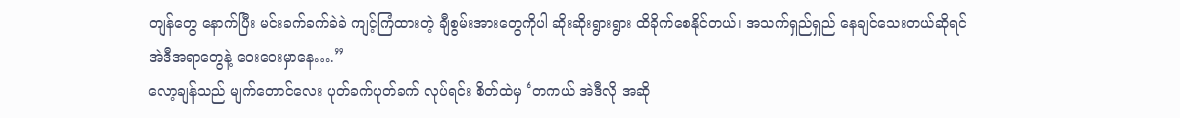တျန်တွေ နောက်ပြီး မင်းခက်ခက်ခဲခဲ ကျင့်ကြံထားတဲ့ ချီစွမ်းအားတွေကိုပါ ဆိုးဆိုးရွားရွား ထိခိုက်စေနိုင်တယ်၊ အသက်ရှည်ရှည် နေချင်သေးတယ်ဆိုရင် အဲဒီအရာတွေနဲ့ ဝေးဝေးမှာနေ….”
လော့ချန်သည် မျက်တောင်လေး ပုတ်ခက်ပုတ်ခက် လုပ်ရင်း စိတ်ထဲမှ ‘တကယ် အဲဒီလို အဆို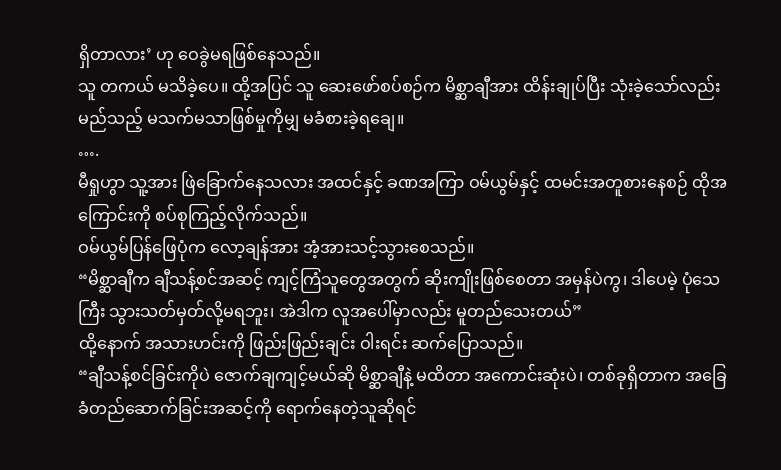ရှိတာလား’ ဟု ဝေခွဲမရဖြစ်နေသည်။
သူ တကယ် မသိခဲ့ပေ။ ထို့အပြင် သူ ဆေးဖော်စပ်စဉ်က မိစ္ဆာချီအား ထိန်းချုပ်ပြီး သုံးခဲ့သော်လည်း မည်သည့် မသက်မသာဖြစ်မှုကိုမျှ မခံစားခဲ့ရချေ။
….
မီရှုဟွာ သူ့အား ဖြဲခြောက်နေသလား အထင်နှင့် ခဏအကြာ ဝမ်ယွမ်နှင့် ထမင်းအတူစားနေစဉ် ထိုအကြောင်းကို စပ်စုကြည့်လိုက်သည်။
ဝမ်ယွမ်ပြန်ဖြေပုံက လော့ချန်အား အံ့အားသင့်သွားစေသည်။
“မိစ္ဆာချီက ချီသန့်စင်အဆင့် ကျင့်ကြံသူတွေအတွက် ဆိုးကျိုးဖြစ်စေတာ အမှန်ပဲကွ၊ ဒါပေမဲ့ ပုံသေကြီး သွားသတ်မှတ်လို့မရဘူး၊ အဲဒါက လူအပေါ်မှာလည်း မူတည်သေးတယ်”
ထို့နောက် အသားဟင်းကို ဖြည်းဖြည်းချင်း ဝါးရင်း ဆက်ပြောသည်။
“ချီသန့်စင်ခြင်းကိုပဲ ဇောက်ချကျင့်မယ်ဆို မိစ္ဆာချီနဲ့ မထိတာ အကောင်းဆုံးပဲ၊ တစ်ခုရှိတာက အခြေခံတည်ဆောက်ခြင်းအဆင့်ကို ရောက်နေတဲ့သူဆိုရင်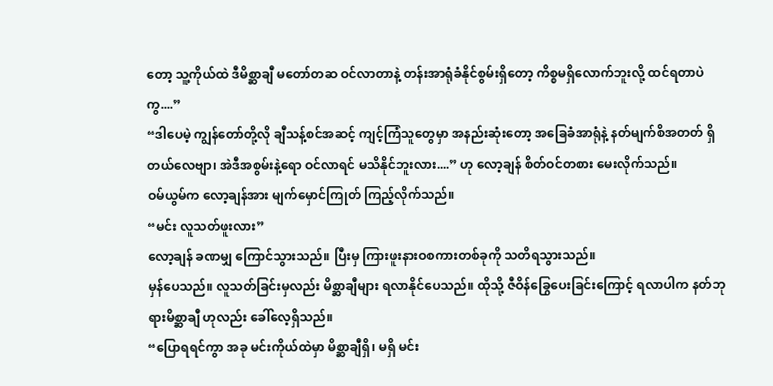တော့ သူ့ကိုယ်ထဲ ဒီမိစ္ဆာချီ မတော်တဆ ဝင်လာတာနဲ့ တန်းအာရုံခံနိုင်စွမ်းရှိတော့ ကိစ္စမရှိလောက်ဘူးလို့ ထင်ရတာပဲကွ....”
“ဒါပေမဲ့ ကျွန်တော်တို့လို ချီသန့်စင်အဆင့် ကျင့်ကြံသူတွေမှာ အနည်းဆုံးတော့ အခြေခံအာရုံနဲ့ နတ်မျက်စိအတတ် ရှိတယ်လေဗျာ၊ အဲဒီအစွမ်းနဲ့ရော ဝင်လာရင် မသိနိုင်ဘူးလား....” ဟု လော့ချန် စိတ်ဝင်တစား မေးလိုက်သည်။
ဝမ်ယွမ်က လော့ချန်အား မျက်မှောင်ကြုတ် ကြည့်လိုက်သည်။
“မင်း လူသတ်ဖူးလား”
လော့ချန် ခဏမျှ ကြောင်သွားသည်။ ပြီးမှ ကြားဖူးနားဝစကားတစ်ခုကို သတိရသွားသည်။
မှန်ပေသည်။ လူသတ်ခြင်းမှလည်း မိစ္ဆာချီများ ရလာနိုင်ပေသည်။ ထိုသို့ ဇီဝိန်ခြွေပေးခြင်းကြောင့် ရလာပါက နတ်ဘုရားမိစ္ဆာချီ ဟုလည်း ခေါ်လေ့ရှိသည်။
“ပြောရရင်ကွာ အခု မင်းကိုယ်ထဲမှာ မိစ္ဆာချီရှိ၊ မရှိ မင်း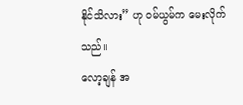နိုင်သိလား” ဟု ဝမ်ယွမ်က မေးလိုက်သည်။
လော့ချန် အ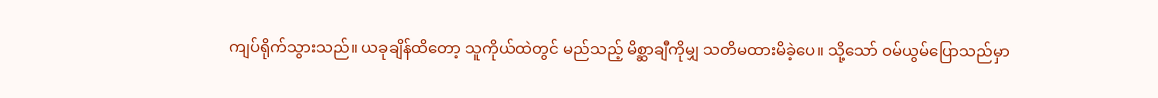ကျပ်ရိုက်သွားသည်။ ယခုချိန်ထိတော့ သူကိုယ်ထဲတွင် မည်သည့် မိစ္ဆာချီကိုမျှ သတိမထားမိခဲ့ပေ။ သို့သော် ဝမ်ယွမ်ပြောသည်မှာ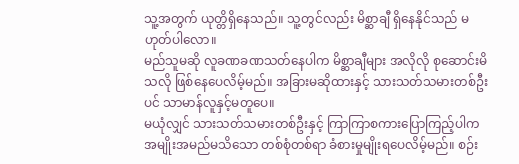သူ့အတွက် ယုတ္တိရှိနေသည်။ သူ့တွင်လည်း မိစ္ဆာချီ ရှိနေနိုင်သည် မဟုတ်ပါလော။
မည်သူမဆို လူခဏခဏသတ်နေပါက မိစ္ဆာချီများ အလိုလို စုဆောင်းမိသလို ဖြစ်နေပေလိမ့်မည်။ အခြားမဆိုထားနှင့် သားသတ်သမားတစ်ဦးပင် သာမာန်လူနှင့်မတူပေ။
မယုံလျှင် သားသတ်သမားတစ်ဦးနှင့် ကြာကြာစကားပြောကြည့်ပါက အမျိုးအမည်မသိသော တစ်စုံတစ်ရာ ခံစားမှုမျိုးရပေလိမ့်မည်။ စဉ်း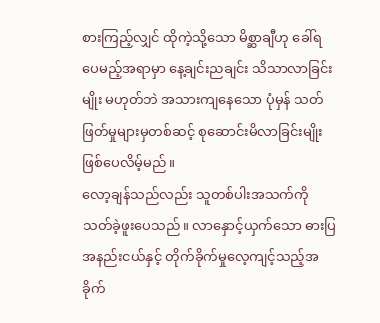စားကြည့်လျှင် ထိုကဲ့သို့သော မိစ္ဆာချီဟု ခေါ်ရပေမည့်အရာမှာ နေ့ချင်းညချင်း သိသာလာခြင်းမျိုး မဟုတ်ဘဲ အသားကျနေသော ပုံမှန် သတ်ဖြတ်မှုများမှတစ်ဆင့် စုဆောင်းမိလာခြင်းမျိုး ဖြစ်ပေလိမ့်မည်။
လော့ချန်သည်လည်း သူတစ်ပါးအသက်ကို သတ်ခဲ့ဖူးပေသည်။ လာနှောင့်ယှက်သော ဓားပြအနည်းငယ်နှင့် တိုက်ခိုက်မှုလေ့ကျင့်သည့်အခိုက်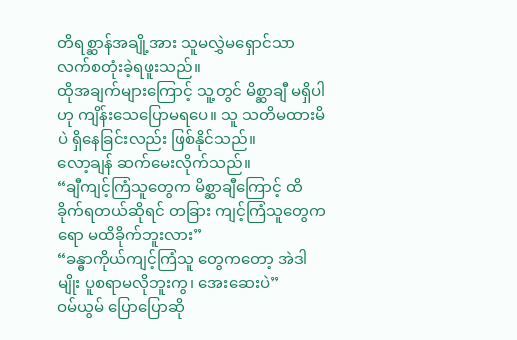တိရစ္ဆာန်အချို့အား သူမလွှဲမရှောင်သာ လက်စတုံးခဲ့ရဖူးသည်။
ထိုအချက်များကြောင့် သူ့တွင် မိစ္ဆာချီ မရှိပါဟု ကျိန်းသေပြောမရပေ။ သူ သတိမထားမိပဲ ရှိနေခြင်းလည်း ဖြစ်နိုင်သည်။
လော့ချန် ဆက်မေးလိုက်သည်။
“ချီကျင့်ကြံသူတွေက မိစ္ဆာချီကြောင့် ထိခိုက်ရတယ်ဆိုရင် တခြား ကျင့်ကြံသူတွေကရော မထိခိုက်ဘူးလား”
“ခန္ဓာကိုယ်ကျင့်ကြံသူ တွေကတော့ အဲဒါမျိုး ပူစရာမလိုဘူးကွ၊ အေးဆေးပဲ”
ဝမ်ယွမ် ပြောပြောဆို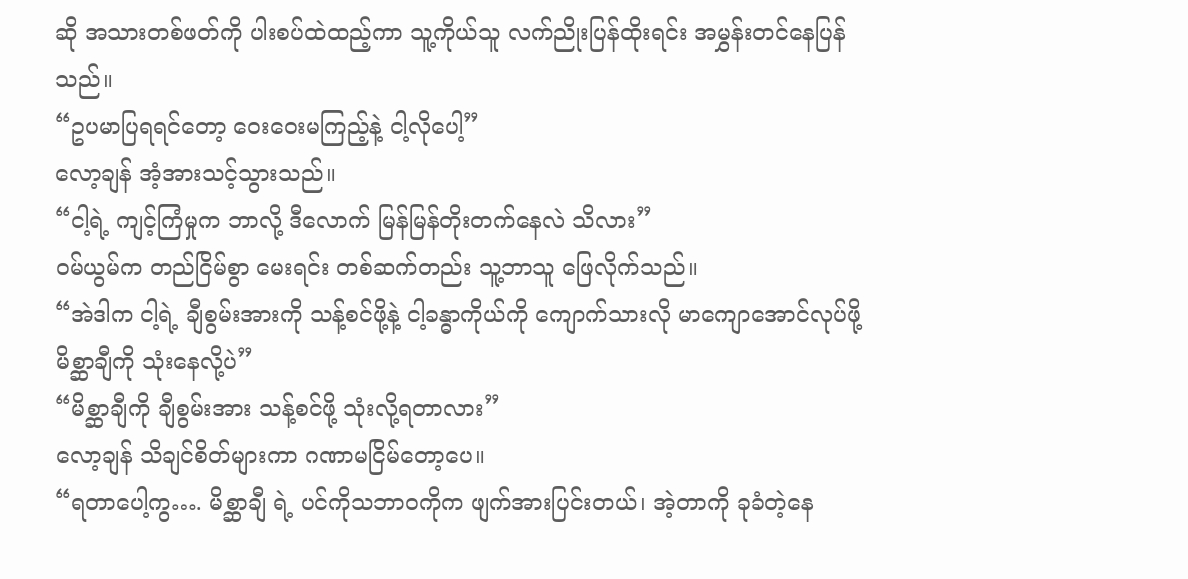ဆို အသားတစ်ဖတ်ကို ပါးစပ်ထဲထည့်ကာ သူ့ကိုယ်သူ လက်ညိုးပြန်ထိုးရင်း အမွှန်းတင်နေပြန်သည်။
“ဥပမာပြရရင်တော့ ဝေးဝေးမကြည့်နဲ့ ငါ့လိုပေါ့”
လော့ချန် အံ့အားသင့်သွားသည်။
“ငါ့ရဲ့ ကျင့်ကြံမှုက ဘာလို့ ဒီလောက် မြန်မြန်တိုးတက်နေလဲ သိလား”
ဝမ်ယွမ်က တည်ငြိမ်စွာ မေးရင်း တစ်ဆက်တည်း သူ့ဘာသူ ဖြေလိုက်သည်။
“အဲဒါက ငါ့ရဲ့ ချီစွမ်းအားကို သန့်စင်ဖို့နဲ့ ငါ့ခန္ဓာကိုယ်ကို ကျောက်သားလို မာကျောအောင်လုပ်ဖို့ မိစ္ဆာချီကို သုံးနေလို့ပဲ”
“မိစ္ဆာချီကို ချီစွမ်းအား သန့်စင်ဖို့ သုံးလို့ရတာလား”
လော့ချန် သိချင်စိတ်များကာ ဂဏာမငြိမ်တော့ပေ။
“ရတာပေါ့ကွ…. မိစ္ဆာချီ ရဲ့ ပင်ကိုသဘာဝကိုက ဖျက်အားပြင်းတယ်၊ အဲ့တာကို ခုခံတဲ့နေ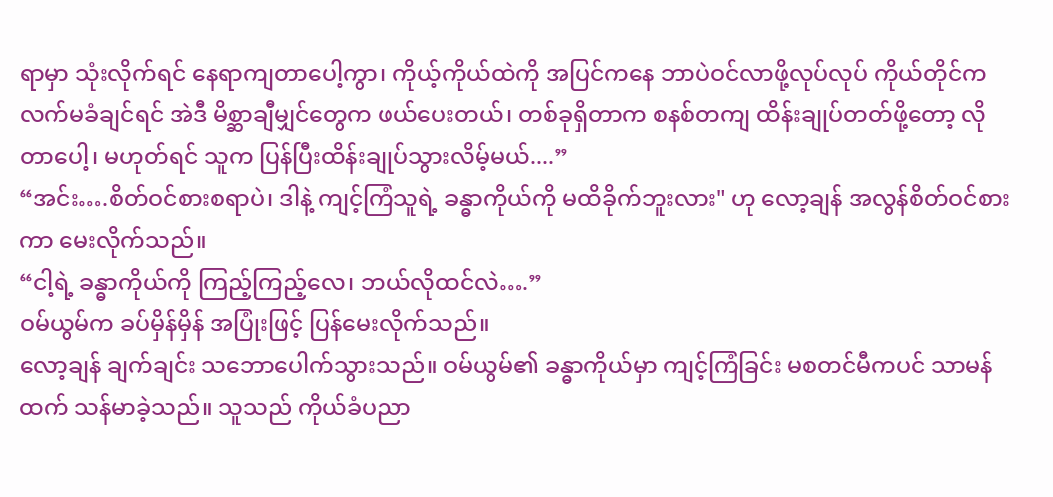ရာမှာ သုံးလိုက်ရင် နေရာကျတာပေါ့ကွာ၊ ကိုယ့်ကိုယ်ထဲကို အပြင်ကနေ ဘာပဲဝင်လာဖို့လုပ်လုပ် ကိုယ်တိုင်က လက်မခံချင်ရင် အဲဒီ မိစ္ဆာချီမျှင်တွေက ဖယ်ပေးတယ်၊ တစ်ခုရှိတာက စနစ်တကျ ထိန်းချုပ်တတ်ဖို့တော့ လိုတာပေါ့၊ မဟုတ်ရင် သူက ပြန်ပြီးထိန်းချုပ်သွားလိမ့်မယ်....”
“အင်း….စိတ်ဝင်စားစရာပဲ၊ ဒါနဲ့ ကျင့်ကြံသူရဲ့ ခန္ဓာကိုယ်ကို မထိခိုက်ဘူးလား" ဟု လော့ချန် အလွန်စိတ်ဝင်စားကာ မေးလိုက်သည်။
“ငါ့ရဲ့ ခန္ဓာကိုယ်ကို ကြည့်ကြည့်လေ၊ ဘယ်လိုထင်လဲ….”
ဝမ်ယွမ်က ခပ်မှိန်မှိန် အပြုံးဖြင့် ပြန်မေးလိုက်သည်။
လော့ချန် ချက်ချင်း သဘောပေါက်သွားသည်။ ဝမ်ယွမ်၏ ခန္ဓာကိုယ်မှာ ကျင့်ကြံခြင်း မစတင်မီကပင် သာမန်ထက် သန်မာခဲ့သည်။ သူသည် ကိုယ်ခံပညာ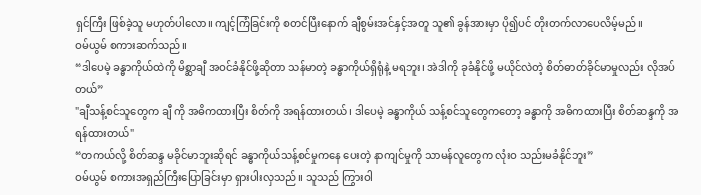ရှင်ကြီး ဖြစ်ခဲ့သူ မဟုတ်ပါလော။ ကျင့်ကြံခြင်းကို စတင်ပြီးနောက် ချီစွမ်းအင်နှင့်အတူ သူ၏ ခွန်အားမှာ ပို၍ပင် တိုးတက်လာပေလိမ့်မည်။
ဝမ်ယွမ် စကားဆက်သည်။
“ဒါပေမဲ့ ခန္ဓာကိုယ်ထဲကို မိစ္ဆာချီ အဝင်ခံနိုင်ဖို့ဆိုတာ သန်မာတဲ့ ခန္ဓာကိုယ်ရှိရုံနဲ့ မရဘူး၊ အဲဒါကို ခုခံနိုင်ဖို့ မယိုင်လဲတဲ့ စိတ်ဓာတ်ခိုင်မာမှုလည်း လိုအပ်တယ်”
"ချီသန့်စင်သူတွေက ချီ ကို အဓိကထားပြီး စိတ်ကို အရန်ထားတယ်၊ ဒါပေမဲ့ ခန္ဓာကိုယ် သန့်စင်သူတွေကတော့ ခန္ဓာကို အဓိကထားပြီး စိတ်ဆန္ဒကို အရန်ထားတယ်"
“တကယ်လို့ စိတ်ဆန္ဒ မခိုင်မာဘူးဆိုရင် ခန္ဓာကိုယ်သန့်စင်မှုကနေ ပေးတဲ့ နာကျင်မှုကို သာမန်လူတွေက လုံးဝ သည်းမခံနိုင်ဘူး”
ဝမ်ယွမ် စကားအရှည်ကြီးပြောခြင်းမှာ ရှားပါးလှသည်။ သူသည် ကြွားဝါ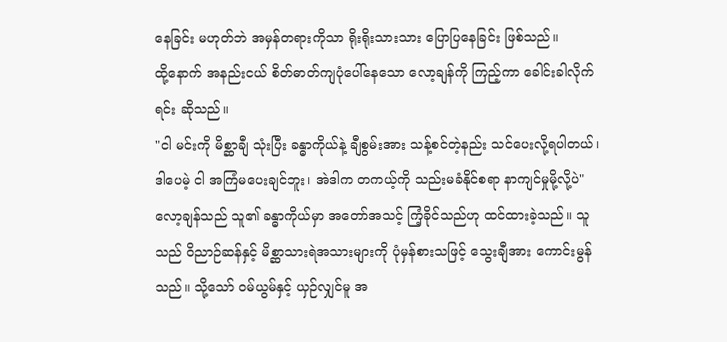နေခြင်း မဟုတ်ဘဲ အမှန်တရားကိုသာ ရိုးရိုးသားသား ပြောပြနေခြင်း ဖြစ်သည်။
ထို့နောက် အနည်းငယ် စိတ်ဓာတ်ကျပုံပေါ်နေသော လော့ချန်ကို ကြည့်ကာ ခေါင်းခါလိုက်ရင်း ဆိုသည်။
"ငါ မင်းကို မိစ္ဆာချီ သုံးပြီး ခန္ဓာကိုယ်နဲ့ ချီစွမ်းအား သန့်စင်တဲ့နည်း သင်ပေးလို့ရပါတယ်၊ ဒါပေမဲ့ ငါ အကြံမပေးချင်ဘူး၊ အဲဒါက တကယ့်ကို သည်းမခံနိုင်စရာ နာကျင်မှုမို့လို့ပဲ"
လော့ချန်သည် သူ၏ ခန္ဓာကိုယ်မှာ အတော်အသင့် ကြံ့ခိုင်သည်ဟု ထင်ထားခဲ့သည်။ သူသည် ဝိညာဉ်ဆန်နှင့် မိစ္ဆာသားရဲအသားများကို ပုံမှန်စားသဖြင့် သွေးချီအား ကောင်းမွန်သည်။ သို့သော် ဝမ်ယွမ်နှင့် ယှဉ်လျှင်မူ အ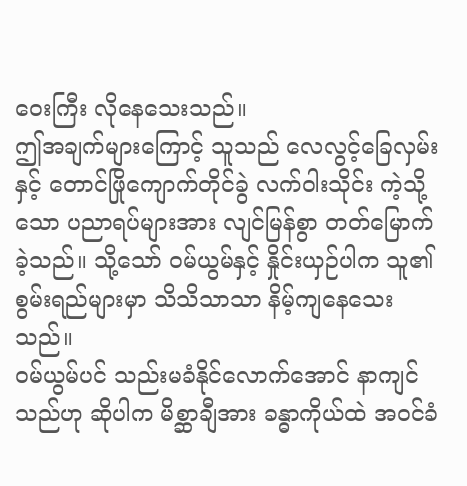ဝေးကြီး လိုနေသေးသည်။
ဤအချက်များကြောင့် သူသည် လေလွင့်ခြေလှမ်းနှင့် တောင်ဖြိုကျောက်တိုင်ခွဲ လက်ဝါးသိုင်း ကဲ့သို့သော ပညာရပ်များအား လျင်မြန်စွာ တတ်မြောက်ခဲ့သည်။ သို့သော် ဝမ်ယွမ်နှင့် နှိုင်းယှဉ်ပါက သူ၏ စွမ်းရည်များမှာ သိသိသာသာ နိမ့်ကျနေသေးသည်။
ဝမ်ယွမ်ပင် သည်းမခံနိုင်လောက်အောင် နာကျင်သည်ဟု ဆိုပါက မိစ္ဆာချီအား ခန္ဓာကိုယ်ထဲ အဝင်ခံ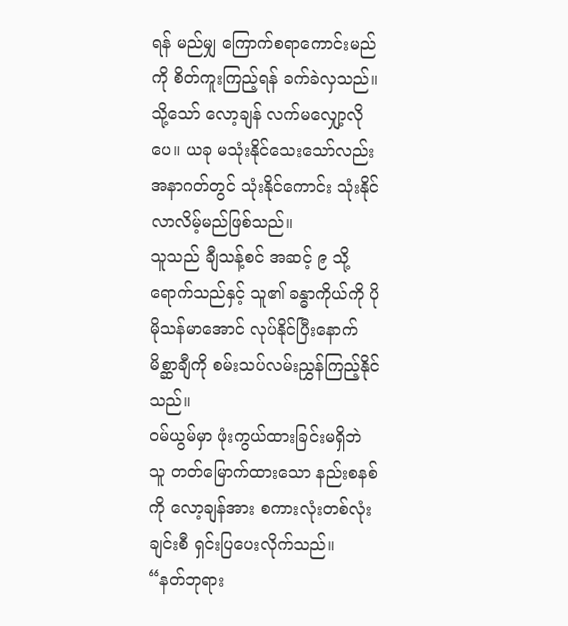ရန် မည်မျှ ကြောက်စရာကောင်းမည်ကို စိတ်ကူးကြည့်ရန် ခက်ခဲလှသည်။
သို့သော် လော့ချန် လက်မလျှော့လိုပေ။ ယခု မသုံးနိုင်သေးသော်လည်း အနာဂတ်တွင် သုံးနိုင်ကောင်း သုံးနိုင်လာလိမ့်မည်ဖြစ်သည်။
သူသည် ချီသန့်စင် အဆင့် ၉ သို့ ရောက်သည်နှင့် သူ၏ ခန္ဓာကိုယ်ကို ပိုမိုသန်မာအောင် လုပ်နိုင်ပြီးနောက် မိစ္ဆာချီကို စမ်းသပ်လမ်းညွှန်ကြည့်နိုင်သည်။
ဝမ်ယွမ်မှာ ဖုံးကွယ်ထားခြင်းမရှိဘဲ သူ တတ်မြောက်ထားသော နည်းစနစ်ကို လော့ချန်အား စကားလုံးတစ်လုံးချင်းစီ ရှင်းပြပေးလိုက်သည်။
“နတ်ဘုရား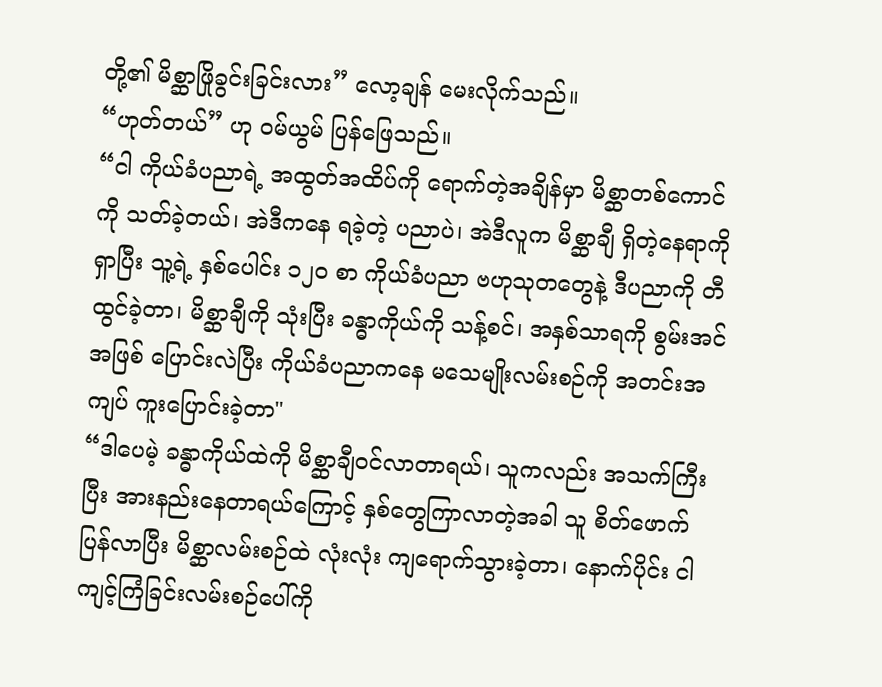တို့၏ မိစ္ဆာဖြိုခွင်းခြင်းလား” လော့ချန် မေးလိုက်သည်။
“ဟုတ်တယ်” ဟု ဝမ်ယွမ် ပြန်ဖြေသည်။
“ငါ ကိုယ်ခံပညာရဲ့ အထွတ်အထိပ်ကို ရောက်တဲ့အချိန်မှာ မိစ္ဆာတစ်ကောင်ကို သတ်ခဲ့တယ်၊ အဲဒီကနေ ရခဲ့တဲ့ ပညာပဲ၊ အဲဒီလူက မိစ္ဆာချီ ရှိတဲ့နေရာကို ရှာပြီး သူ့ရဲ့ နှစ်ပေါင်း ၁၂၀ စာ ကိုယ်ခံပညာ ဗဟုသုတတွေနဲ့ ဒီပညာကို တီထွင်ခဲ့တာ၊ မိစ္ဆာချီကို သုံးပြီး ခန္ဓာကိုယ်ကို သန့်စင်၊ အနှစ်သာရကို စွမ်းအင်အဖြစ် ပြောင်းလဲပြီး ကိုယ်ခံပညာကနေ မသေမျိုးလမ်းစဉ်ကို အတင်းအကျပ် ကူးပြောင်းခဲ့တာ"
“ဒါပေမဲ့ ခန္ဓာကိုယ်ထဲကို မိစ္ဆာချီဝင်လာတာရယ်၊ သူကလည်း အသက်ကြီးပြီး အားနည်းနေတာရယ်ကြောင့် နှစ်တွေကြာလာတဲ့အခါ သူ စိတ်ဖောက်ပြန်လာပြီး မိစ္ဆာလမ်းစဉ်ထဲ လုံးလုံး ကျရောက်သွားခဲ့တာ၊ နောက်ပိုင်း ငါ ကျင့်ကြံခြင်းလမ်းစဉ်ပေါ်ကို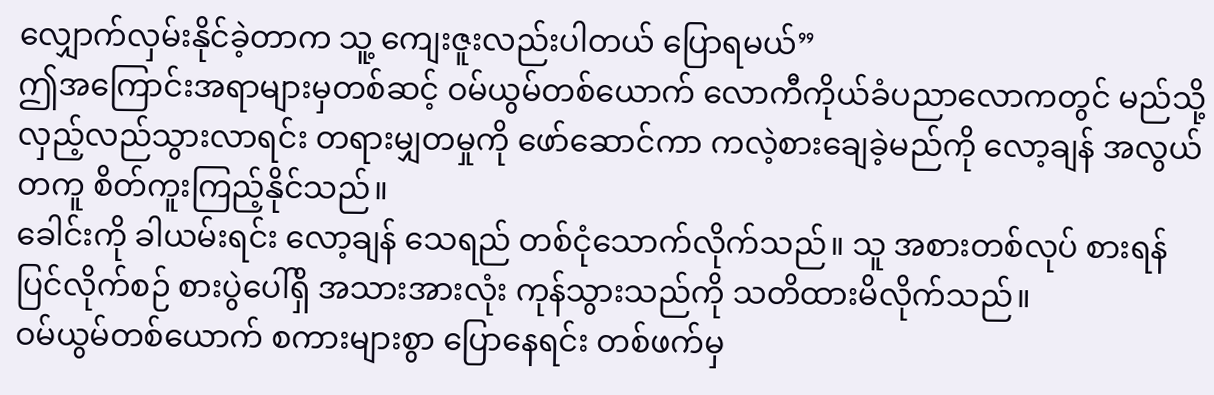လျှောက်လှမ်းနိုင်ခဲ့တာက သူ့ ကျေးဇူးလည်းပါတယ် ပြောရမယ်”
ဤအကြောင်းအရာများမှတစ်ဆင့် ဝမ်ယွမ်တစ်ယောက် လောကီကိုယ်ခံပညာလောကတွင် မည်သို့ လှည့်လည်သွားလာရင်း တရားမျှတမှုကို ဖော်ဆောင်ကာ ကလဲ့စားချေခဲ့မည်ကို လော့ချန် အလွယ်တကူ စိတ်ကူးကြည့်နိုင်သည်။
ခေါင်းကို ခါယမ်းရင်း လော့ချန် သေရည် တစ်ငုံသောက်လိုက်သည်။ သူ အစားတစ်လုပ် စားရန် ပြင်လိုက်စဉ် စားပွဲပေါ်ရှိ အသားအားလုံး ကုန်သွားသည်ကို သတိထားမိလိုက်သည်။
ဝမ်ယွမ်တစ်ယောက် စကားများစွာ ပြောနေရင်း တစ်ဖက်မှ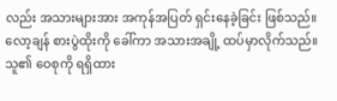လည်း အသားများအား အကုန်အပြတ် ရှင်းနေခဲ့ခြင်း ဖြစ်သည်။
လော့ချန် စားပွဲထိုးကို ခေါ်ကာ အသားအချို့ ထပ်မှာလိုက်သည်။ သူ၏ ဝေစုကို ရရှိထား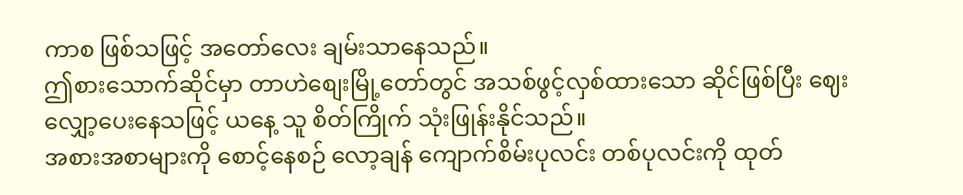ကာစ ဖြစ်သဖြင့် အတော်လေး ချမ်းသာနေသည်။
ဤစားသောက်ဆိုင်မှာ တာဟဲစျေးမြို့တော်တွင် အသစ်ဖွင့်လှစ်ထားသော ဆိုင်ဖြစ်ပြီး ဈေးလျှော့ပေးနေသဖြင့် ယနေ့ သူ စိတ်ကြိုက် သုံးဖြုန်းနိုင်သည်။
အစားအစာများကို စောင့်နေစဉ် လော့ချန် ကျောက်စိမ်းပုလင်း တစ်ပုလင်းကို ထုတ်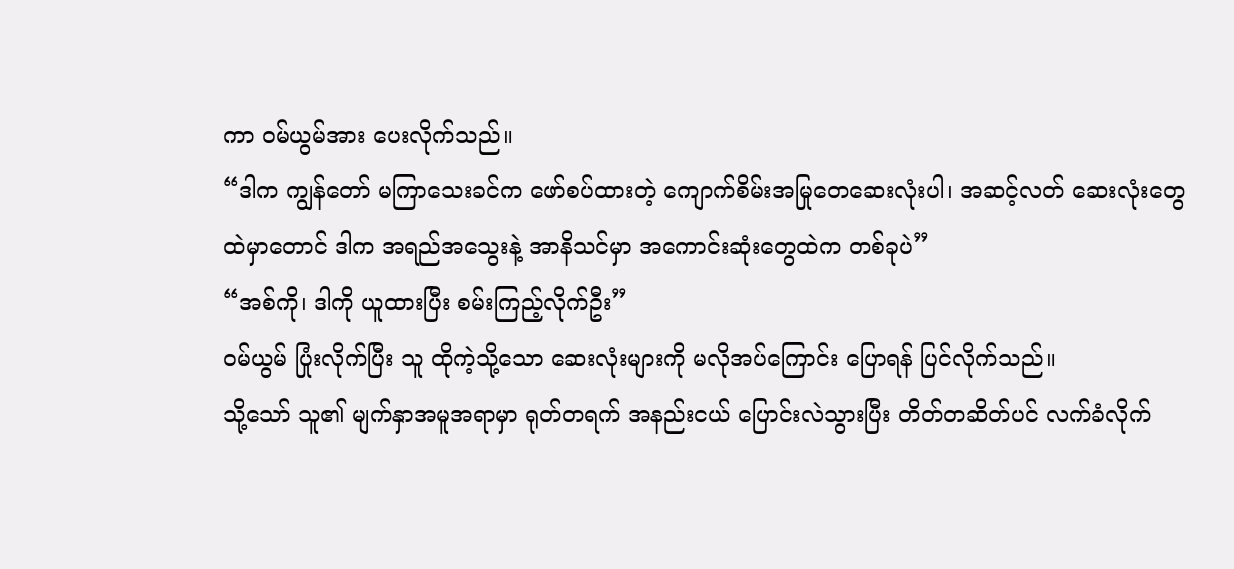ကာ ဝမ်ယွမ်အား ပေးလိုက်သည်။
“ဒါက ကျွန်တော် မကြာသေးခင်က ဖော်စပ်ထားတဲ့ ကျောက်စိမ်းအမြုတေဆေးလုံးပါ၊ အဆင့်လတ် ဆေးလုံးတွေထဲမှာတောင် ဒါက အရည်အသွေးနဲ့ အာနိသင်မှာ အကောင်းဆုံးတွေထဲက တစ်ခုပဲ”
“အစ်ကို၊ ဒါကို ယူထားပြီး စမ်းကြည့်လိုက်ဦး”
ဝမ်ယွမ် ပြုံးလိုက်ပြီး သူ ထိုကဲ့သို့သော ဆေးလုံးများကို မလိုအပ်ကြောင်း ပြောရန် ပြင်လိုက်သည်။
သို့သော် သူ၏ မျက်နှာအမူအရာမှာ ရုတ်တရက် အနည်းငယ် ပြောင်းလဲသွားပြီး တိတ်တဆိတ်ပင် လက်ခံလိုက်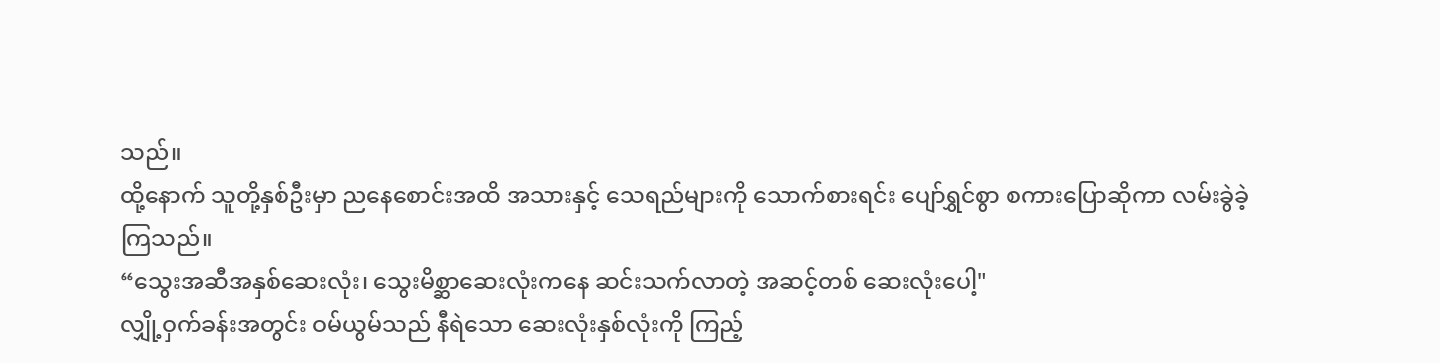သည်။
ထို့နောက် သူတို့နှစ်ဦးမှာ ညနေစောင်းအထိ အသားနှင့် သေရည်များကို သောက်စားရင်း ပျော်ရွှင်စွာ စကားပြောဆိုကာ လမ်းခွဲခဲ့ကြသည်။
“သွေးအဆီအနှစ်ဆေးလုံး၊ သွေးမိစ္ဆာဆေးလုံးကနေ ဆင်းသက်လာတဲ့ အဆင့်တစ် ဆေးလုံးပေါ့"
လျှို့ဝှက်ခန်းအတွင်း ဝမ်ယွမ်သည် နီရဲသော ဆေးလုံးနှစ်လုံးကို ကြည့်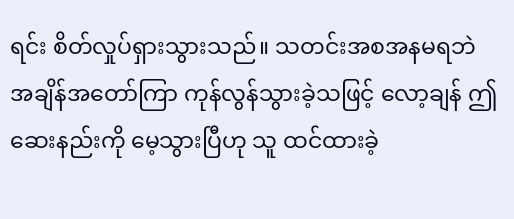ရင်း စိတ်လှုပ်ရှားသွားသည်။ သတင်းအစအနမရဘဲ အချိန်အတော်ကြာ ကုန်လွန်သွားခဲ့သဖြင့် လော့ချန် ဤဆေးနည်းကို မေ့သွားပြီဟု သူ ထင်ထားခဲ့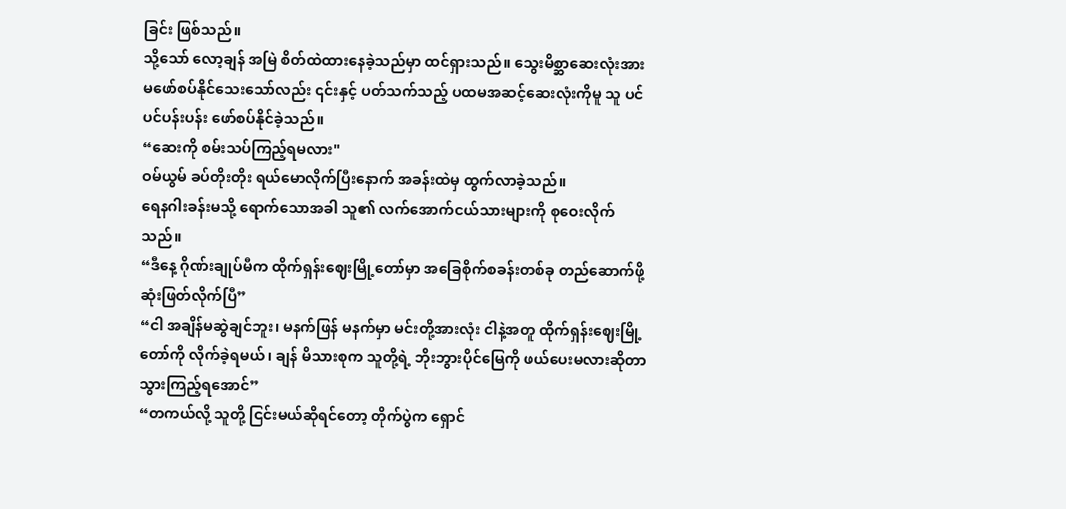ခြင်း ဖြစ်သည်။
သို့သော် လော့ချန် အမြဲ စိတ်ထဲထားနေခဲ့သည်မှာ ထင်ရှားသည်။ သွေးမိစ္ဆာဆေးလုံးအား မဖော်စပ်နိုင်သေးသော်လည်း ၎င်းနှင့် ပတ်သက်သည့် ပထမအဆင့်ဆေးလုံးကိုမူ သူ ပင်ပင်ပန်းပန်း ဖော်စပ်နိုင်ခဲ့သည်။
“ဆေးကို စမ်းသပ်ကြည့်ရမလား"
ဝမ်ယွမ် ခပ်တိုးတိုး ရယ်မောလိုက်ပြီးနောက် အခန်းထဲမှ ထွက်လာခဲ့သည်။
ရေနဂါးခန်းမသို့ ရောက်သောအခါ သူ၏ လက်အောက်ငယ်သားများကို စုဝေးလိုက်သည်။
“ဒီနေ့ ဂိုဏ်းချုပ်မီက ထိုက်ရှန်းဈေးမြို့တော်မှာ အခြေစိုက်စခန်းတစ်ခု တည်ဆောက်ဖို့ ဆုံးဖြတ်လိုက်ပြီ”
“ငါ အချိန်မဆွဲချင်ဘူး၊ မနက်ဖြန် မနက်မှာ မင်းတို့အားလုံး ငါနဲ့အတူ ထိုက်ရှန်းဈေးမြို့တော်ကို လိုက်ခဲ့ရမယ်၊ ချန် မိသားစုက သူတို့ရဲ့ ဘိုးဘွားပိုင်မြေကို ဖယ်ပေးမလားဆိုတာ သွားကြည့်ရအောင်”
“တကယ်လို့ သူတို့ ငြင်းမယ်ဆိုရင်တော့ တိုက်ပွဲက ရှောင်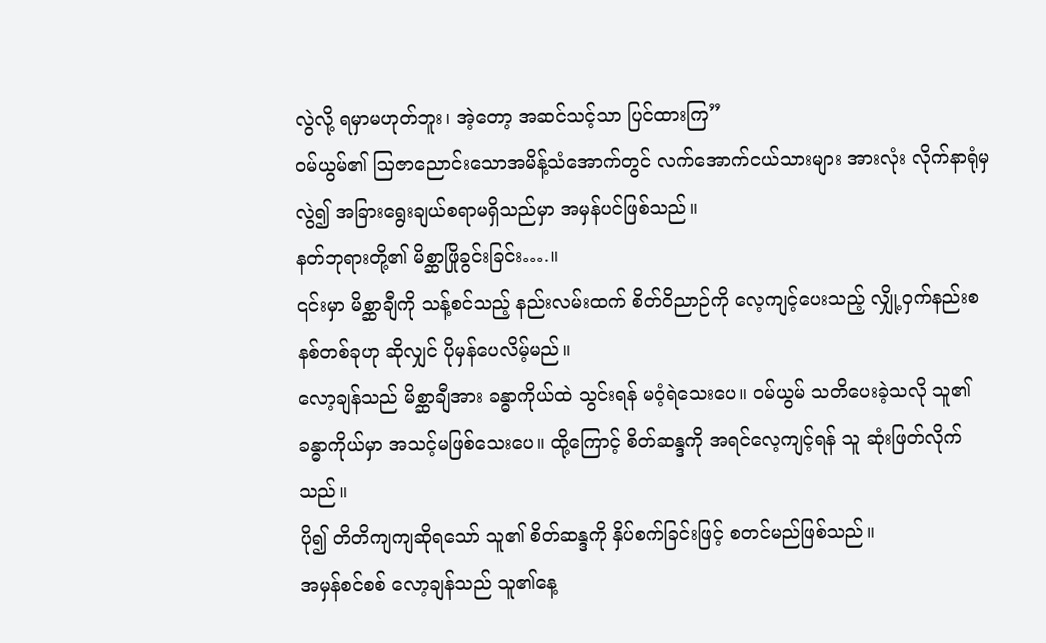လွဲလို့ ရမှာမဟုတ်ဘူး၊ အဲ့တော့ အဆင်သင့်သာ ပြင်ထားကြ”
ဝမ်ယွမ်၏ ဩဇာညောင်းသောအမိန့်သံအောက်တွင် လက်အောက်ငယ်သားများ အားလုံး လိုက်နာရုံမှလွဲ၍ အခြားရွေးချယ်စရာမရှိသည်မှာ အမှန်ပင်ဖြစ်သည်။
နတ်ဘုရားတို့၏ မိစ္ဆာဖြိုခွင်းခြင်း….။
၎င်းမှာ မိစ္ဆာချီကို သန့်စင်သည့် နည်းလမ်းထက် စိတ်ဝိညာဉ်ကို လေ့ကျင့်ပေးသည့် လျှို့ဝှက်နည်းစနစ်တစ်ခုဟု ဆိုလျှင် ပိုမှန်ပေလိမ့်မည်။
လော့ချန်သည် မိစ္ဆာချီအား ခန္ဓာကိုယ်ထဲ သွင်းရန် မဝံ့ရဲသေးပေ။ ဝမ်ယွမ် သတိပေးခဲ့သလို သူ၏ ခန္ဓာကိုယ်မှာ အသင့်မဖြစ်သေးပေ။ ထို့ကြောင့် စိတ်ဆန္ဒကို အရင်လေ့ကျင့်ရန် သူ ဆုံးဖြတ်လိုက်သည်။
ပို၍ တိတိကျကျဆိုရသော် သူ၏ စိတ်ဆန္ဒကို နှိပ်စက်ခြင်းဖြင့် စတင်မည်ဖြစ်သည်။
အမှန်စင်စစ် လော့ချန်သည် သူ၏နေ့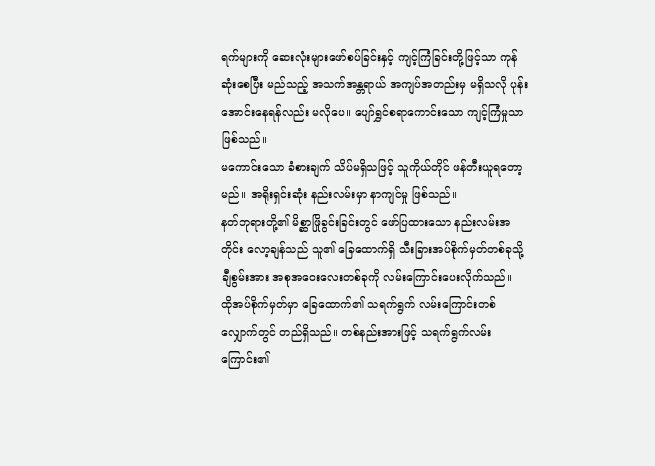ရက်များကို ဆေးလုံးများဖော်စပ်ခြင်းနှင့် ကျင့်ကြံခြင်းတို့ဖြင့်သာ ကုန်ဆုံးစေပြီး မည်သည့် အသက်အန္တရာယ် အကျပ်အတည်းမှ မရှိသလို ပုန်းအောင်းနေရန်လည်း မလိုပေ။ ပျော်ရွှင်စရာကောင်းသော ကျင့်ကြံမှုသာ ဖြစ်သည်။
မကောင်းသော ခံစားချက် သိပ်မရှိသဖြင့် သူကိုယ်တိုင် ဖန်တီးယူရတော့မည်။ အရိုးရှင်းဆုံး နည်းလမ်းမှာ နာကျင်မှု ဖြစ်သည်။
နတ်ဘုရားတို့၏ မိစ္ဆာဖြိုခွင်းခြင်းတွင် ဖော်ပြထားသော နည်းလမ်းအတိုင်း လော့ချန်သည် သူ၏ ခြေထောက်ရှိ သီးခြားအပ်စိုက်မှတ်တစ်ခုသို့ ချီစွမ်းအား အစုအဝေးလေးတစ်ခုကို လမ်းကြောင်းပေးလိုက်သည်။
ထိုအပ်စိုက်မှတ်မှာ ခြေထောက်၏ သရက်ရွက် လမ်းကြောင်းတစ်လျှောက်တွင် တည်ရှိသည်။ တစ်နည်းအားဖြင့် သရက်ရွက်လမ်းကြောင်း၏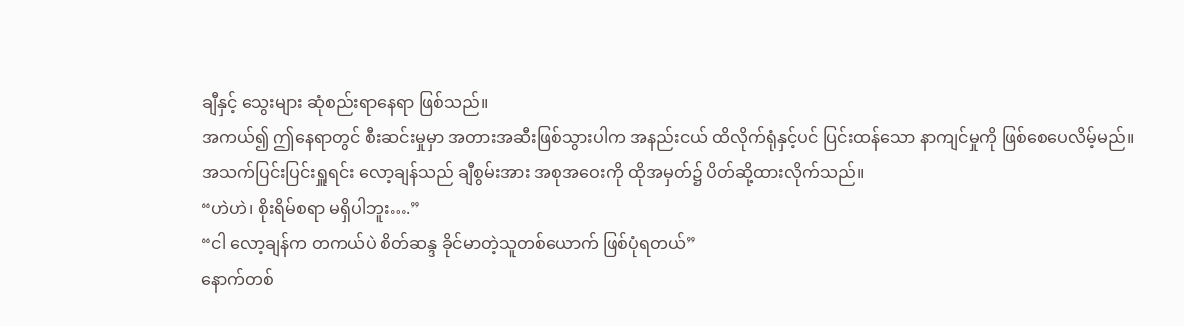ချီနှင့် သွေးများ ဆုံစည်းရာနေရာ ဖြစ်သည်။
အကယ်၍ ဤနေရာတွင် စီးဆင်းမှုမှာ အတားအဆီးဖြစ်သွားပါက အနည်းငယ် ထိလိုက်ရုံနှင့်ပင် ပြင်းထန်သော နာကျင်မှုကို ဖြစ်စေပေလိမ့်မည်။
အသက်ပြင်းပြင်းရှူရင်း လော့ချန်သည် ချီစွမ်းအား အစုအဝေးကို ထိုအမှတ်၌ ပိတ်ဆို့ထားလိုက်သည်။
“ဟဲဟဲ၊ စိုးရိမ်စရာ မရှိပါဘူး….”
“ငါ လော့ချန်က တကယ်ပဲ စိတ်ဆန္ဒ ခိုင်မာတဲ့သူတစ်ယောက် ဖြစ်ပုံရတယ်”
နောက်တစ်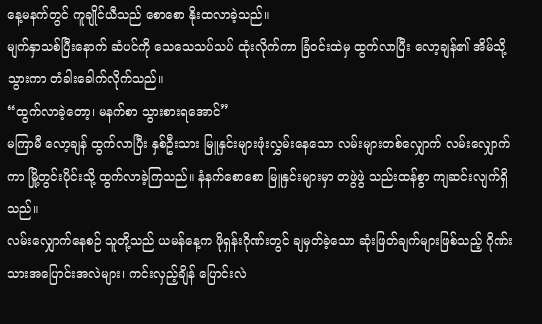နေ့မနက်တွင် ကူချိုင်ယီသည် စောစော နိုးထလာခဲ့သည်။
မျက်နှာသစ်ပြီးနောက် ဆံပင်ကို သေသေသပ်သပ် ထုံးလိုက်ကာ ခြံဝင်းထဲမှ ထွက်လာပြီး လော့ချန်၏ အိမ်သို့ သွားကာ တံခါးခေါက်လိုက်သည်။
“ထွက်လာခဲ့တော့၊ မနက်စာ သွားစားရအောင်”
မကြာမီ လော့ချန် ထွက်လာပြီး နှစ်ဦးသား မြူနှင်းများဖုံးလွှမ်းနေသော လမ်းများတစ်လျှောက် လမ်းလျှောက်ကာ မြို့တွင်းပိုင်းသို့ ထွက်လာခဲ့ကြသည်။ နံနက်စောစော မြူနှင်းများမှာ တဖွဲဖွဲ သည်းထန်စွာ ကျဆင်းလျက်ရှိသည်။
လမ်းလျှောက်နေစဉ် သူတို့သည် ယမန်နေ့က ဖိုရှန်းဂိုဏ်းတွင် ချမှတ်ခဲ့သော ဆုံးဖြတ်ချက်များဖြစ်သည့် ဂိုဏ်းသားအပြောင်းအလဲများ၊ ကင်းလှည့်ချိန် ပြောင်းလဲ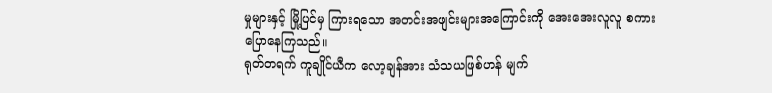မှုများနှင့် မြို့ပြင်မှ ကြားရသော အတင်းအဖျင်းများအကြောင်းကို အေးအေးလူလူ စကားပြောနေကြသည်။
ရုတ်တရက် ကူချိုင်ယီက လော့ချန်အား သံသယဖြစ်ဟန် မျက်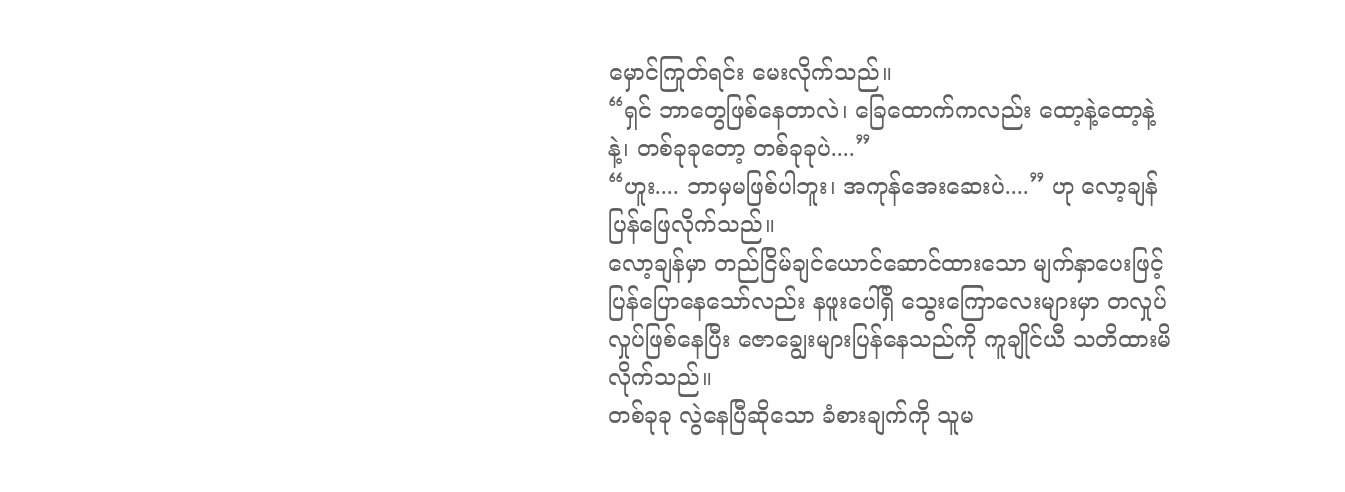မှောင်ကြုတ်ရင်း မေးလိုက်သည်။
“ရှင် ဘာတွေဖြစ်နေတာလဲ၊ ခြေထောက်ကလည်း ထော့နဲ့ထော့နဲ့ နဲ့၊ တစ်ခုခုတော့ တစ်ခုခုပဲ....”
“ဟူး.... ဘာမှမဖြစ်ပါဘူး၊ အကုန်အေးဆေးပဲ....” ဟု လော့ချန် ပြန်ဖြေလိုက်သည်။
လော့ချန်မှာ တည်ငြိမ်ချင်ယောင်ဆောင်ထားသော မျက်နှာပေးဖြင့် ပြန်ပြောနေသော်လည်း နဖူးပေါ်ရှိ သွေးကြောလေးများမှာ တလှုပ်လှုပ်ဖြစ်နေပြီး ဇောချွေးများပြန်နေသည်ကို ကူချိုင်ယီ သတိထားမိလိုက်သည်။
တစ်ခုခု လွဲနေပြီဆိုသော ခံစားချက်ကို သူမ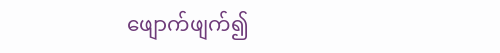ဖျောက်ဖျက်၍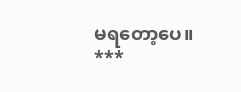မရတော့ပေ။
***